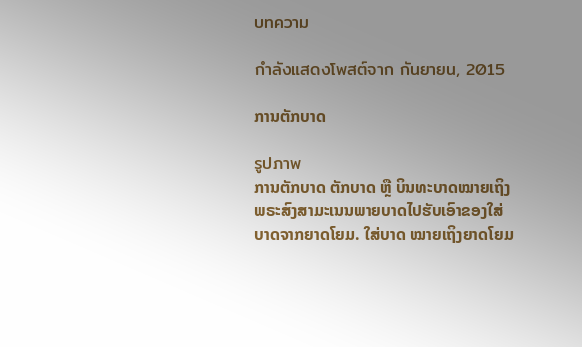บทความ

กำลังแสดงโพสต์จาก กันยายน, 2015

ການຕັກບາດ

รูปภาพ
ການຕັກບາດ ຕັກບາດ ຫຼື ບິນທະບາດໝາຍເຖິງ ພຣະສົງສາມະເນນພາຍບາດໄປຮັບເອົາຂອງໃສ່ບາດຈາກຍາດໂຍມ. ໃສ່ບາດ ໝາຍເຖິງຍາດໂຍມ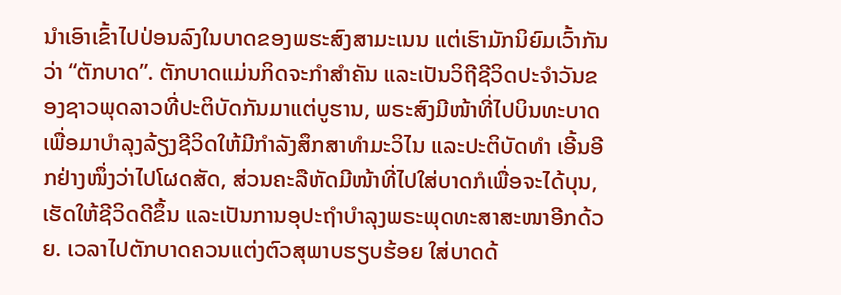ນຳເອົາເຂົ້າໄປປ່ອນລົງໃນບາດຂອງພຮະສົງສາມະເນນ ແຕ່ເຮົາມັກນິຍົມເວົ້າກັນວ່າ “ຕັກບາດ”. ຕັກບາດແມ່ນກິດຈະກຳສຳຄັນ ແລະເປັນວິຖີຊີວິດປະຈຳວັນຂອງຊາວພຸດລາວທີ່ປະຕິບັດກັນມາແຕ່ບູຮານ, ພຣະສົງມີໜ້າທີ່ໄປບິນທະບາດເພື່ອມາບຳລຸງລ້ຽງຊີວິດໃຫ້ມີກຳລັງສຶກສາທຳມະວິໄນ ແລະປະຕິບັດທຳ ເອີ້ນອີກຢ່າງໜຶ່ງວ່າໄປໂຜດສັດ, ສ່ວນຄະລືຫັດມີໜ້າທີ່ໄປໃສ່ບາດກໍເພື່ອຈະໄດ້ບຸນ, ເຮັດໃຫ້ຊີວິດດີຂຶ້ນ ແລະເປັນການອຸປະຖຳບຳລຸງພຣະພຸດທະສາສະໜາອີກດ້ວຍ. ເວລາໄປຕັກບາດຄວນແຕ່ງຕົວສຸພາບຮຽບຮ້ອຍ ໃສ່ບາດດ້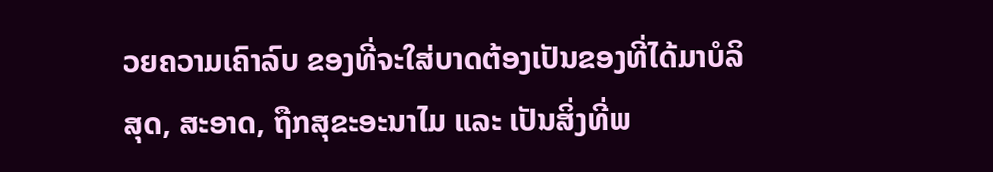ວຍຄວາມເຄົາລົບ ຂອງທີ່ຈະໃສ່ບາດຕ້ອງເປັນຂອງທີ່ໄດ້ມາບໍລິສຸດ, ສະອາດ, ຖືກສຸຂະອະນາໄມ ແລະ ເປັນສິ່ງທີ່ພ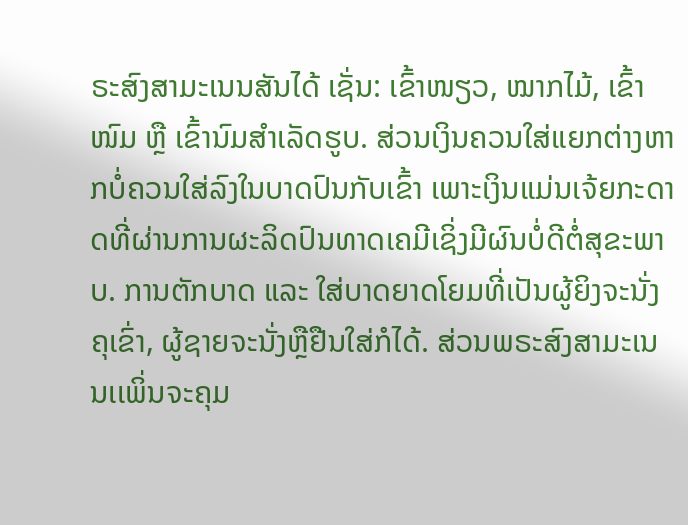ຣະສົງສາມະເນນສັນໄດ້ ເຊັ່ນ: ເຂົ້າໜຽວ, ໝາກໄມ້, ເຂົ້າໜົມ ຫຼື ເຂົ້ານົມສຳເລັດຮູບ. ສ່ວນເງິນຄວນໃສ່ແຍກຕ່າງຫາກບໍ່ຄວນໃສ່ລົງໃນບາດປົນກັບເຂົ້າ ເພາະເງິນແມ່ນເຈ້ຍກະດາດທີ່ຜ່ານການຜະລິດປົນທາດເຄມີເຊິ່ງມີຜົນບໍ່ດີຕໍ່ສຸຂະພາບ. ການຕັກບາດ ແລະ ໃສ່ບາດຍາດໂຍມທີ່ເປັນຜູ້ຍິງຈະນັ່ງຄຸເຂົ່າ, ຜູ້ຊາຍຈະນັ່ງຫຼືຢືນໃສ່ກໍໄດ້. ສ່ວນພຣະສົງສາມະເນນເເພິ່ນຈະຄຸມ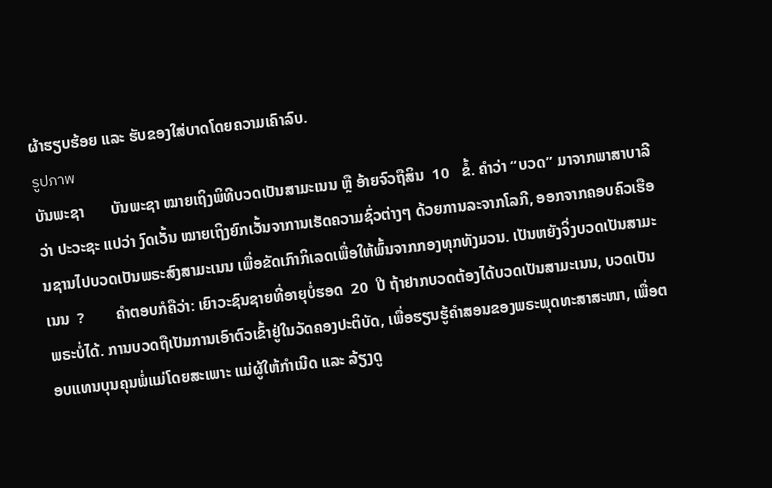ຜ້າຮຽບຮ້ອຍ ແລະ ຮັບຂອງໃສ່ບາດໂດຍຄວາມເຄົາລົບ.
รูปภาพ
ບັນພະຊາ       ບັນພະຊາ ໝາຍເຖິງພິທີບວດເປັນສາມະເນນ ຫຼື ອ້າຍຈົວຖືສິນ  10   ຂໍ້. ຄຳວ່າ “ບວດ” ມາຈາກພາສາບາລີວ່າ ປະວະຊະ ແປວ່າ ງົດເວັ້ນ ໝາຍເຖິງຍົກເວັ້ນຈາການເຮັດຄວາມຊົ່ວຕ່າງໆ ດ້ວຍການລະຈາກໂລກີ, ອອກຈາກຄອບຄົວເຮືອນຊານໄປບວດເປັນພຣະສົງສາມະເນນ ເພື່ອຂັດເກົາກິເລດເພື່ອໃຫ້ພົ້ນຈາກກອງທຸກທັງມວນ. ເປັນຫຍັງຈິ່ງບວດເປັນສາມະເນນ  ?        ຄຳຕອບກໍຄືວ່າ: ເຍົາວະຊົນຊາຍທີ່ອາຍຸບໍ່ຮອດ  20  ປີ ຖ້າຢາກບວດຕ້ອງໄດ້ບວດເປັນສາມະເນນ, ບວດເປັນພຣະບໍ່ໄດ້. ການບວດຖືເປັນການເອົາຕົວເຂົ້າຢູ່ໃນວັດຄອງປະຕິບັດ, ເພື່ອຮຽນຮູ້ຄຳສອນຂອງພຣະພຸດທະສາສະໜາ, ເພື່ອຕອບແທນບຸນຄຸນພໍ່ແມ່ໂດຍສະເພາະ ແມ່ຜູ້ໃຫ້ກຳເນີດ ແລະ ລ້ຽງດູ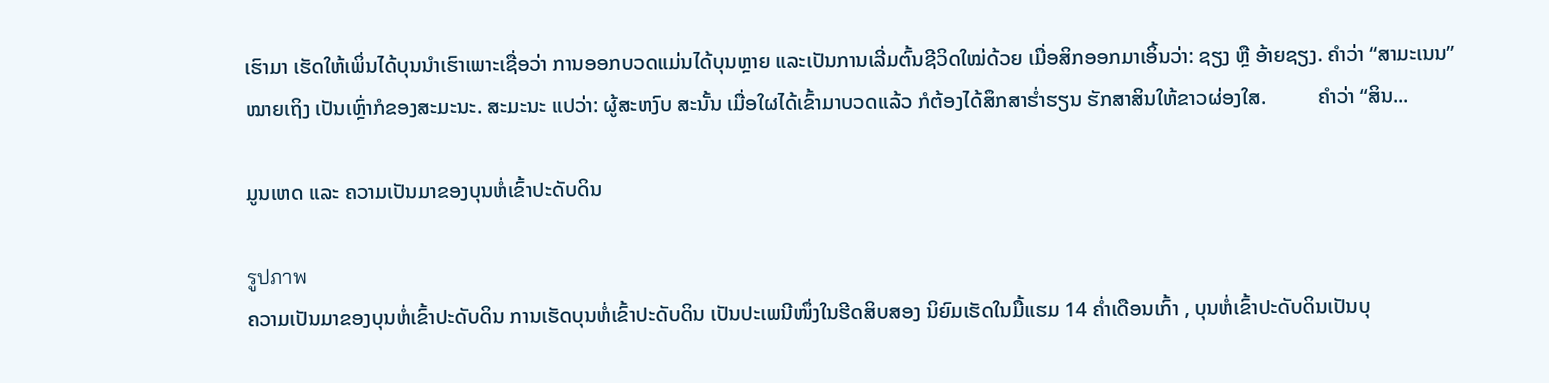ເຮົາມາ ເຮັດໃຫ້ເພິ່ນໄດ້ບຸນນຳເຮົາເພາະເຊື່ອວ່າ ການອອກບວດແມ່ນໄດ້ບຸນຫຼາຍ ແລະເປັນການເລີ່ມຕົ້ນຊີວິດໃໝ່ດ້ວຍ ເມື່ອສິກອອກມາເອິ້ນວ່າ: ຊຽງ ຫຼື ອ້າຍຊຽງ. ຄຳວ່າ “ສາມະເນນ” ໝາຍເຖິງ ເປັນເຫຼົ່າກໍຂອງສະມະນະ. ສະມະນະ ແປວ່າ: ຜູ້ສະຫງົບ ສະນັ້ນ ເມື່ອໃຜໄດ້ເຂົ້າມາບວດແລ້ວ ກໍຕ້ອງໄດ້ສຶກສາຮ່ຳຮຽນ ຮັກສາສິນໃຫ້ຂາວຜ່ອງໃສ.          ຄຳວ່າ “ສິນ...

ມູນເຫດ ແລະ ຄວາມເປັນມາຂອງບຸນຫໍ່ເຂົ້າປະດັບດິນ

รูปภาพ
ຄວາມເປັນມາຂອງບຸນຫໍ່ເຂົ້າປະດັບດິນ ການເຮັດບຸນຫໍ່ເຂົ້າປະດັບດິນ ເປັນປະເພນີໜຶ່ງໃນຮີດສິບສອງ ນິຍົມເຮັດໃນມື້ແຮມ 14 ຄ່ຳເດືອນເກົ້າ , ບຸນຫໍ່ເຂົ້າປະດັບດິນເປັນບຸ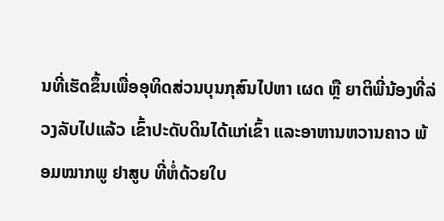ນທີ່ເຮັດຂຶ້ນເພື່ອອຸທິດສ່ວນບຸນກຸສົນໄປຫາ ເຜດ ຫຼື ຍາຕິພີ່ນ້ອງທີ່ລ່ວງລັບໄປແລ້ວ ເຂົ້າປະດັບດິນໄດ້ແກ່ເຂົ້າ ແລະອາຫານຫວານຄາວ ພ້ອມໝາກພູ ຢາສູບ ທີ່ຫໍ່ດ້ວຍໃບ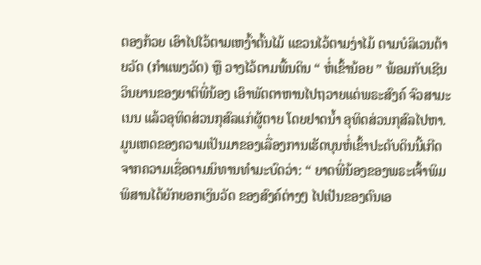ຕອງກ້ວຍ ເອົາໄປໄວ້ຕາມເຫງົ້າຕົ້ນໄມ້ ແຂວນໄວ້ຕາມງ່າໄມ້ ຕາມບໍລິເວນຕ້າຍວັດ (ກໍາແພງວັດ) ຫຼື ວາງໄວ້ຕາມພື້ນດິນ “ ຫໍ່ເຂົ້ານ້ອຍ ” ພ້ອມກັບເຊີນວິນຍານຂອງຍາຕິພີ່ນ້ອງ ເອົາພັຕຕາຫານໄປຖວາຍແດ່ພຣະສົງຄ໌ ຈົວສາມະເນນ ແລ້ວອຸທິດສ່ວນກຸສົລແກ່ຜູ້ຕາຍ ໂດຍຢາດນ້ຳ ອຸທິດສ່ວນກຸສົລໄປຫາ. ມູນເຫດຂອງຄວາມເປັນມາຂອງເລື່ອງການເຮັດບຸນຫໍ່ເຂົ້າປະດັບດິນນີ້ເກີດຈາກຄວາມເຊື່ອຕາມນິທານທຳມະບົດວ່າ: “ ຍາດພີ່ນ້ອງຂອງພຣະເຈົ້າພິມພິສານໄດ້ຍັກຍອກເງິນວັດ ຂອງສົງຄ໌ຕ່າງໆ ໄປເປັນຂອງຕົນເອ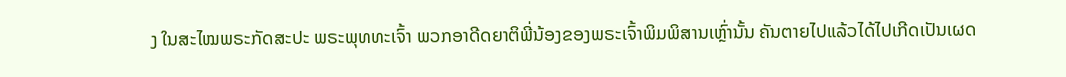ງ ໃນສະໄໝພຣະກັດສະປະ ພຣະພຸທທະເຈົ້າ ພວກອາດີດຍາຕິພີ່ນ້ອງຂອງພຣະເຈົ້າພິມພິສານເຫຼົ່ານັ້ນ ຄັນຕາຍໄປແລ້ວໄດ້ໄປເກີດເປັນເຜດ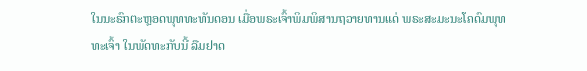ໃນນະຣົກຕະຫຼອດພຸທທະທັນດອນ ເມື່ອພຣະເຈົ້າພິມພິສານຖວາຍທານແດ່ ພຣະສະມະນະໂຄດົມພຸທທະເຈົ້າ ໃນພັດທະກັບນີ້ ລືມຢາດ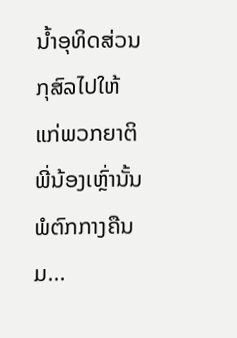ນ້ຳອຸທິດສ່ວນກຸສົລໄປໃຫ້ແກ່ພວກຍາຕິພີ່ນ້ອງເຫຼົ່ານັ້ນ ພໍຕົກກາງຄືນມ...